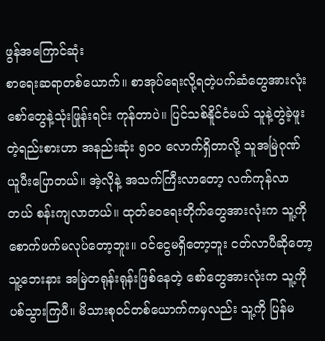ဖွန်အကြောင်ဆုံး
စာရေးဆရာတစ်ယောက်။ စာအုပ်ရေးလို့ရတဲ့ပက်ဆံတွေအားလုံး စော်တွေနဲ့သုံးဖြုန်းရင်း ကုန်တာပဲ။ ပြင်သစ်နိူင်ငံမယ် သူနဲ့တွဲခဲ့ဖူးတဲ့ရည်းစားဟာ အနည်းဆုံး ၅၀၀ လောက်ရှိတာလို့ သူအမြဲဂုဏ်ယူပီးပြောတယ်။ အဲ့လိုနဲ့ အသက်ကြီးလာတော့ လက်ကုန်လာတယ် စန်းကျလာတယ်။ ထုတ်ဝေရေးတိုက်တွေအားလုံးက သူ့ကိုစောက်ဖက်မလုပ်တော့ဘူး။ ဝင်ငွေမရှိတော့ဘူး ငတ်လာပီဆိုတော့ သူ့ဘေးနား အမြဲတရုန်းရုန်းဖြစ်နေတဲ့ စော်တွေအားလုံးက သူ့ကို ပစ်သွားကြပီ။ မိသားစုဝင်တစ်ယောက်ကမှလည်း သူ့ကို ပြန်မ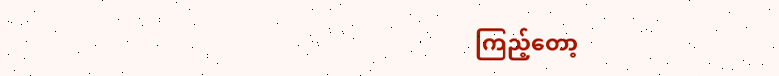ကြည့်တော့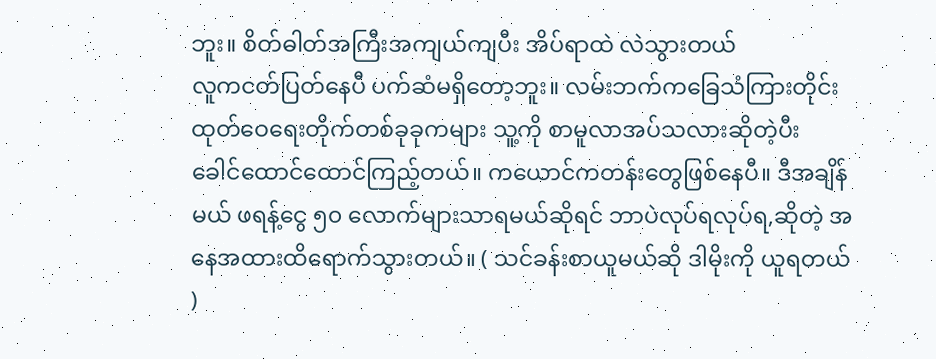ဘူး။ စိတ်ဓါတ်အကြီးအကျယ်ကျပီး အိပ်ရာထဲ လဲသွားတယ်
လူကငတ်ပြတ်နေပီ ပက်ဆံမရှိတော့ဘူး။ လမ်းဘက်ကခြေသံကြားတိုင်း ထုတ်ဝေရေးတိုက်တစ်ခုခုကများ သူ့ကို စာမူလာအပ်သလားဆိုတဲ့ပီး ခေါင်ထောင်ထောင်ကြည့်တယ်။ ကယောင်ကတန်းတွေဖြစ်နေပီ။ ဒီအချိန်မယ် ဖရန့်ငွေ ၅၀ လောက်များသာရမယ်ဆိုရင် ဘာပဲလုပ်ရလုပ်ရ,ဆိုတဲ့ အနေအထားထိရောက်သွားတယ်။ ( သင်ခန်းစာယူမယ်ဆို ဒါမိုးကို ယူရတယ် )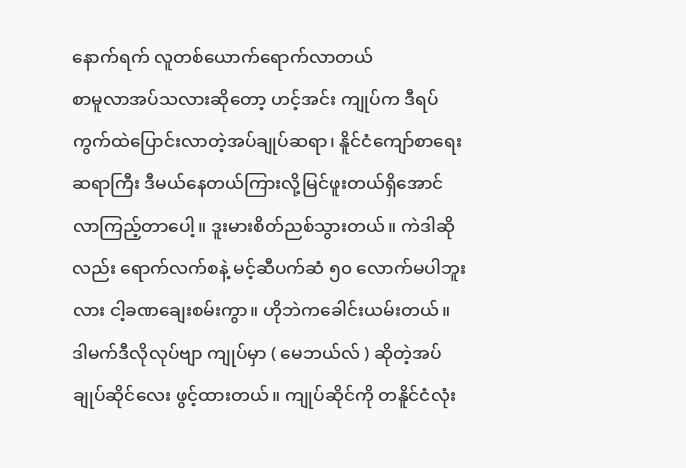နောက်ရက် လူတစ်ယောက်ရောက်လာတယ်
စာမူလာအပ်သလားဆိုတော့ ဟင့်အင်း ကျုပ်က ဒီရပ်ကွက်ထဲပြောင်းလာတဲ့အပ်ချုပ်ဆရာ၊ နိူင်ငံကျော်စာရေးဆရာကြီး ဒီမယ်နေတယ်ကြားလို့မြင်ဖူးတယ်ရှိအောင်လာကြည့်တာပေါ့။ ဒူးမားစိတ်ညစ်သွားတယ်။ ကဲဒါဆိုလည်း ရောက်လက်စနဲ့ မင့်ဆီပက်ဆံ ၅၀ လောက်မပါဘူးလား ငါ့ခဏချေးစမ်းကွာ။ ဟိုဘဲကခေါင်းယမ်းတယ်။ ဒါမက်ဒီလိုလုပ်ဗျာ ကျုပ်မှာ ( မေဘယ်လ် ) ဆိုတဲ့အပ်ချုပ်ဆိုင်လေး ဖွင့်ထားတယ်။ ကျုပ်ဆိုင်ကို တနိူင်ငံလုံး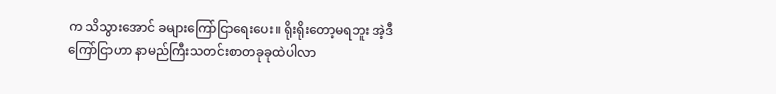က သိသွားအောင် ခများကြော်ငြာရေးပေး။ ရိုးရိုးတော့မရဘူး အဲ့ဒီကြော်ငြာဟာ နာမည်ကြီးသတင်းစာတခုခုထဲပါလာ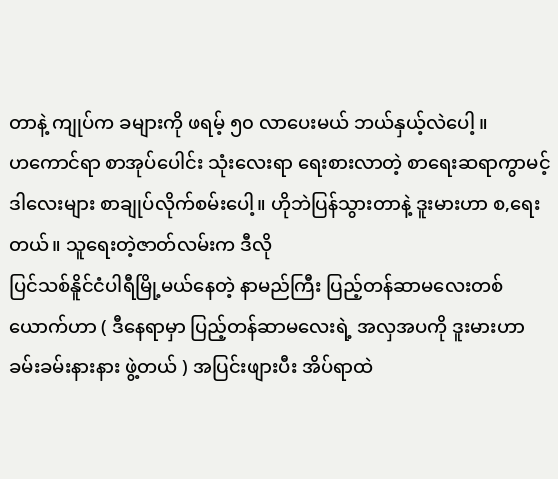တာနဲ့ ကျုပ်က ခများကို ဖရမ့် ၅၀ လာပေးမယ် ဘယ်နှယ့်လဲပေါ့ ။
ဟကောင်ရာ စာအုပ်ပေါင်း သုံးလေးရာ ရေးစားလာတဲ့ စာရေးဆရာကွာမင့် ဒါလေးများ စာချုပ်လိုက်စမ်းပေါ့။ ဟိုဘဲပြန်သွားတာနဲ့ ဒူးမားဟာ စ,ရေးတယ်။ သူရေးတဲ့ဇာတ်လမ်းက ဒီလို
ပြင်သစ်နိူင်ငံပါရီမြို့မယ်နေတဲ့ နာမည်ကြီး ပြည့်တန်ဆာမလေးတစ်ယောက်ဟာ ( ဒီနေရာမှာ ပြည့်တန်ဆာမလေးရဲ့ အလှအပကို ဒူးမားဟာ ခမ်းခမ်းနားနား ဖွဲ့တယ် ) အပြင်းဖျားပီး အိပ်ရာထဲ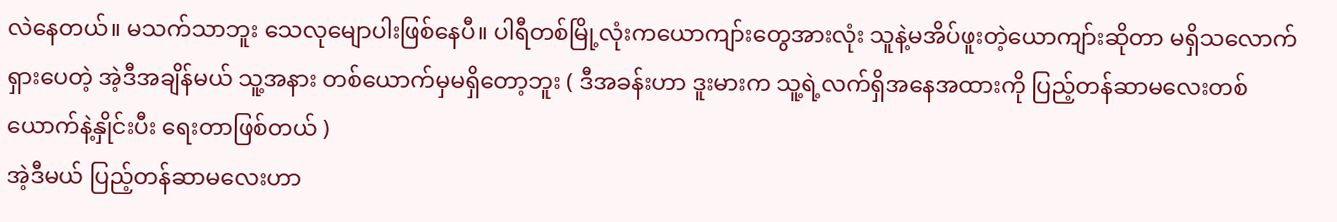လဲနေတယ်။ မသက်သာဘူး သေလုမျောပါးဖြစ်နေပီ။ ပါရီတစ်မြို့လုံးကယောကျာ်းတွေအားလုံး သူနဲ့မအိပ်ဖူးတဲ့ယောကျာ်းဆိုတာ မရှိသလောက်ရှားပေတဲ့ အဲ့ဒီအချိန်မယ် သူ့အနား တစ်ယောက်မှမရှိတော့ဘူး ( ဒီအခန်းဟာ ဒူးမားက သူ့ရဲ့လက်ရှိအနေအထားကို ပြည့်တန်ဆာမလေးတစ်ယောက်နဲ့နှိုင်းပီး ရေးတာဖြစ်တယ် )
အဲ့ဒီမယ် ပြည့်တန်ဆာမလေးဟာ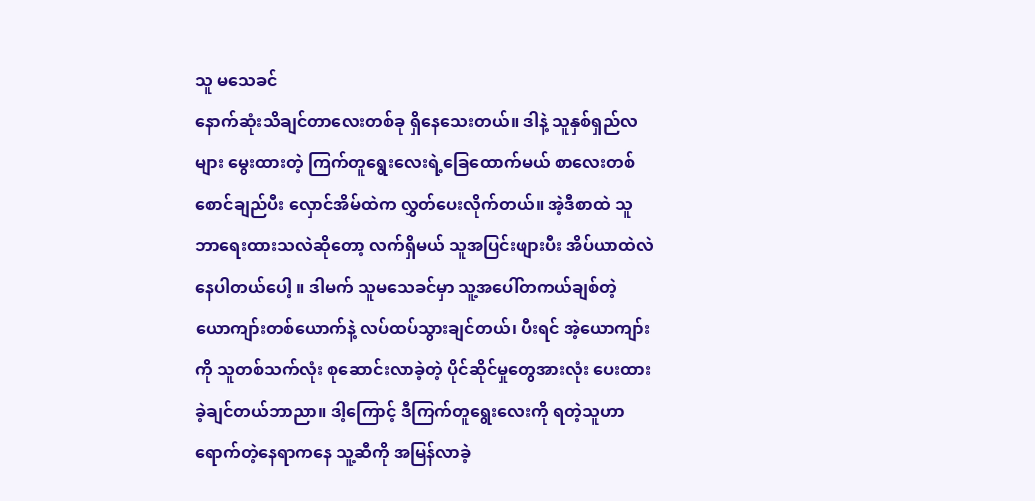သူ မသေခင်
နောက်ဆုံးသိချင်တာလေးတစ်ခု ရှိနေသေးတယ်။ ဒါနဲ့ သူနှစ်ရှည်လများ မွေးထားတဲ့ ကြက်တူရွေးလေးရဲ့ခြေထောက်မယ် စာလေးတစ်စောင်ချည်ပီး လှောင်အိမ်ထဲက လွှတ်ပေးလိုက်တယ်။ အဲ့ဒီစာထဲ သူဘာရေးထားသလဲဆိုတော့ လက်ရှိမယ် သူအပြင်းဖျားပီး အိပ်ယာထဲလဲနေပါတယ်ပေါ့ ။ ဒါမက် သူမသေခင်မှာ သူ့အပေါ်တကယ်ချစ်တဲ့ ယောကျာ်းတစ်ယောက်နဲ့ လပ်ထပ်သွားချင်တယ်၊ ပီးရင် အဲ့ယောကျာ်းကို သူတစ်သက်လုံး စုဆောင်းလာခဲ့တဲ့ ပိုင်ဆိုင်မှုတွေအားလုံး ပေးထားခဲ့ချင်တယ်ဘာညာ။ ဒါ့ကြောင့် ဒီကြက်တူရွေးလေးကို ရတဲ့သူဟာ ရောက်တဲ့နေရာကနေ သူ့ဆီကို အမြန်လာခဲ့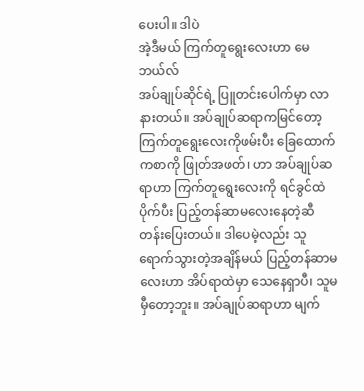ပေးပါ။ ဒါပဲ
အဲ့ဒီမယ် ကြက်တူရွေးလေးဟာ မေဘယ်လ်
အပ်ချုပ်ဆိုင်ရဲ့ ပြူတင်းပေါက်မှာ လာနားတယ်။ အပ်ချုပ်ဆရာကမြင်တော့ ကြက်တူရွေးလေးကိုဖမ်းပီး ခြေထောက်ကစာကို ဖြုတ်အဖတ်၊ ဟာ အပ်ချုပ်ဆရာဟာ ကြက်တူရွေးလေးကို ရင်ခွင်ထဲပိုက်ပီး ပြည့်တန်ဆာမလေးနေတဲ့ဆီ တန်းပြေးတယ်။ ဒါပေမဲ့လည်း သူရောက်သွားတဲ့အချိန်မယ် ပြည့်တန်ဆာမလေးဟာ အိပ်ရာထဲမှာ သေနေရှာပီ၊ သူမမှီတော့ဘူး။ အပ်ချုပ်ဆရာဟာ မျက်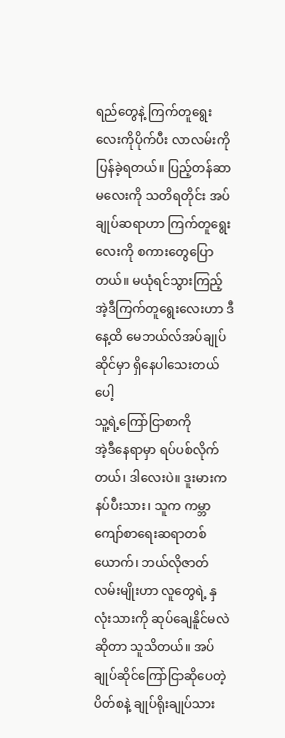ရည်တွေနဲ့ ကြက်တူရွေးလေးကိုပိုက်ပီး လာလမ်းကို ပြန်ခဲ့ရတယ်။ ပြည့်တန်ဆာမလေးကို သတိရတိုင်း အပ်ချုပ်ဆရာဟာ ကြက်တူရွေးလေးကို စကားတွေပြောတယ်။ မယုံရင်သွားကြည့် အဲ့ဒီကြက်တူရွေးလေးဟာ ဒီနေ့ထိ မေဘယ်လ်အပ်ချုပ်ဆိုင်မှာ ရှိနေပါသေးတယ်ပေါ့
သူ့ရဲ့ကြော်ငြာစာကို
အဲ့ဒီနေရာမှာ ရပ်ပစ်လိုက်တယ်၊ ဒါလေးပဲ။ ဒူးမားကနပ်ပီးသား၊ သူက ကမ္ဘာကျော်စာရေးဆရာတစ်ယောက်၊ ဘယ်လိုဇာတ်လမ်းမျိုးဟာ လူတွေရဲ့ နှလုံးသားကို ဆုပ်ချေနိူင်မလဲဆိုတာ သူသိတယ်။ အပ်ချုပ်ဆိုင်ကြော်ငြာဆိုပေတဲ့ ပိတ်စနဲ့ ချုပ်ရိုးချုပ်သား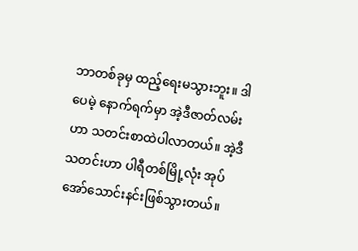ဘာတစ်ခုမှ ထည့်ရေးမသွားဘူး။ ဒါပေမဲ့ နောက်ရက်မှာ အဲ့ဒီဇာတ်လမ်းဟာ သတင်းစာထဲပါလာတယ်။ အဲ့ဒီသတင်းဟာ ပါရီတစ်မြို့လုံး အုပ်အော်သောင်းနင်းဖြစ်သွားတယ်။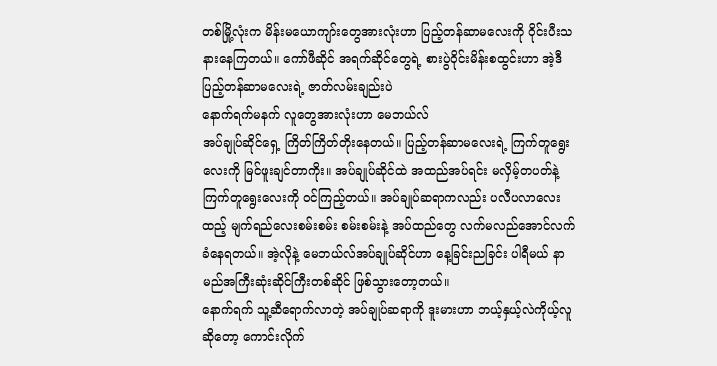တစ်မြို့လုံးက မိန်းမယောကျာ်းတွေအားလုံးဟာ ပြည့်တန်ဆာမလေးကို ဝိုင်းပီးသနားနေကြတယ်။ ကော်ဖီဆိုင် အရက်ဆိုင်တွေရဲ့ စားပွဲဝိုင်းမိန်းစထွင်းဟာ အဲ့ဒီပြည့်တန်ဆာမလေးရဲ့ ဇာတ်လမ်းချည်းပဲ
နောက်ရက်မနက် လူတွေအားလုံးဟာ မေဘယ်လ်
အပ်ချုပ်ဆိုင်ရှေ့ ကြိတ်ကြိတ်တိုးနေတယ်။ ပြည့်တန်ဆာမလေးရဲ့ ကြက်တူရွေးလေးကို မြင်ဖူးချင်တာကိုး။ အပ်ချုပ်ဆိုင်ထဲ အထည်အပ်ရင်း မလှိမ့်တပတ်နဲ့ ကြက်တူရွေးလေးကို ဝင်ကြည့်တယ်။ အပ်ချုပ်ဆရာကလည်း ပလီပလာလေးထည့် မျက်ရည်လေးစမ်းစမ်း စမ်းစမ်းနဲ့ အပ်ထည်တွေ လက်မလည်အောင်လက်ခံနေရတယ်။ အဲ့လိုနဲ့ မေဘယ်လ်အပ်ချုပ်ဆိုင်ဟာ နေ့ခြင်းညခြင်း ပါရီမယ် နာမည်အကြီးဆုံးဆိုင်ကြီးတစ်ဆိုင် ဖြစ်သွားတော့တယ်။
နောက်ရက် သူ့ဆီရောက်လာတဲ့ အပ်ချုပ်ဆရာကို ဒူးမားဟာ ဘယ့်နှယ့်လဲကိုယ့်လူဆိုတော့ ကောင်းလိုက်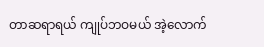တာဆရာရယ် ကျုပ်ဘဝမယ် အဲ့လောက်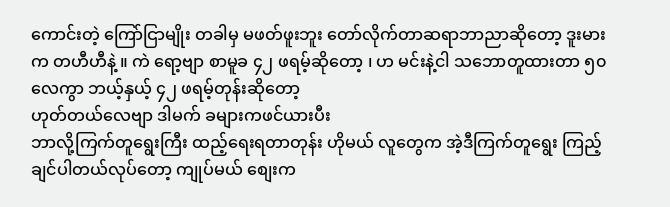ကောင်းတဲ့ ကြော်ငြာမျိုး တခါမှ မဖတ်ဖူးဘူး တော်လိုက်တာဆရာဘာညာဆိုတော့ ဒူးမားက တဟီဟီနဲ့ ။ ကဲ ရော့ဗျာ စာမူခ ၄၂ ဖရမ့်ဆိုတော့ ၊ ဟ မင်းနဲ့ငါ သဘောတူထားတာ ၅၀ လေကွာ ဘယ့်နှယ့် ၄၂ ဖရမ့်တုန်းဆိုတော့
ဟုတ်တယ်လေဗျာ ဒါမက် ခများကဖင်ယားပီး
ဘာလို့ကြက်တူရွေးကြီး ထည့်ရေးရတာတုန်း ဟိုမယ် လူတွေက အဲ့ဒီကြက်တူရွေး ကြည့်ချင်ပါတယ်လုပ်တော့ ကျုပ်မယ် စျေးက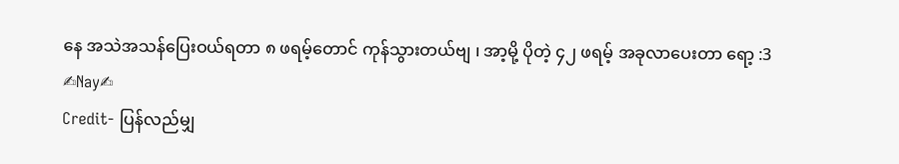နေ အသဲအသန်ပြေးဝယ်ရတာ ၈ ဖရမ့်တောင် ကုန်သွားတယ်ဗျ ၊ အာ့မို့ ပိုတဲ့ ၄၂ ဖရမ့် အခုလာပေးတာ ရော့ :3
✍Nay✍
Credit- ပြန်လည်မျှ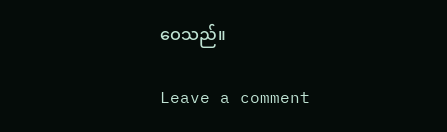ဝေသည်။

Leave a comment